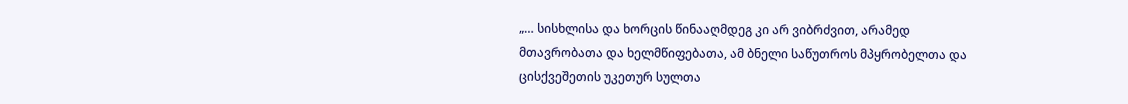„… სისხლისა და ხორცის წინააღმდეგ კი არ ვიბრძვით, არამედ მთავრობათა და ხელმწიფებათა, ამ ბნელი საწუთროს მპყრობელთა და ცისქვეშეთის უკეთურ სულთა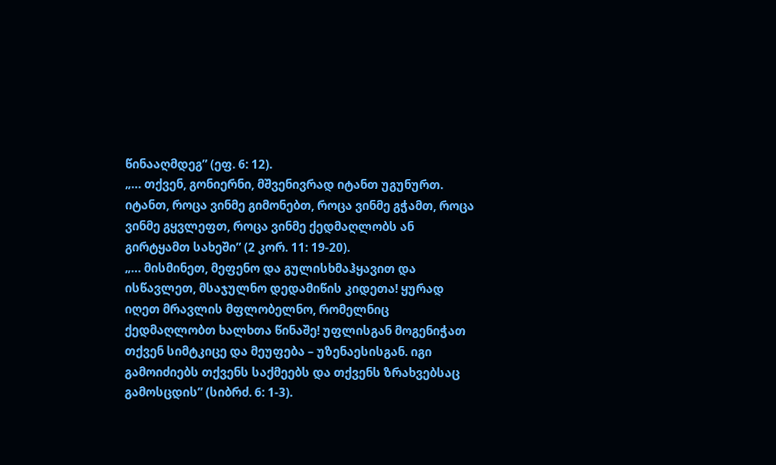წინააღმდეგ” (ეფ. 6: 12).
„… თქვენ, გონიერნი, მშვენივრად იტანთ უგუნურთ. იტანთ, როცა ვინმე გიმონებთ, როცა ვინმე გჭამთ, როცა ვინმე გყვლეფთ, როცა ვინმე ქედმაღლობს ან გირტყამთ სახეში” (2 კორ. 11: 19-20).
„… მისმინეთ, მეფენო და გულისხმაჰყავით და ისწავლეთ, მსაჯულნო დედამიწის კიდეთა! ყურად იღეთ მრავლის მფლობელნო, რომელნიც ქედმაღლობთ ხალხთა წინაშე! უფლისგან მოგენიჭათ თქვენ სიმტკიცე და მეუფება – უზენაესისგან. იგი გამოიძიებს თქვენს საქმეებს და თქვენს ზრახვებსაც გამოსცდის” (სიბრძ. 6: 1-3).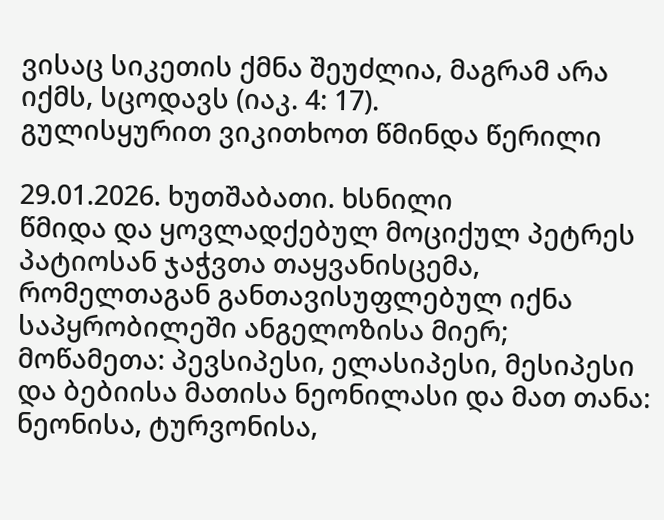ვისაც სიკეთის ქმნა შეუძლია, მაგრამ არა იქმს, სცოდავს (იაკ. 4: 17).
გულისყურით ვიკითხოთ წმინდა წერილი

29.01.2026. ხუთშაბათი. ხსნილი
წმიდა და ყოვლადქებულ მოციქულ პეტრეს პატიოსან ჯაჭვთა თაყვანისცემა, რომელთაგან განთავისუფლებულ იქნა საპყრობილეში ანგელოზისა მიერ; მოწამეთა: პევსიპესი, ელასიპესი, მესიპესი და ბებიისა მათისა ნეონილასი და მათ თანა: ნეონისა, ტურვონისა,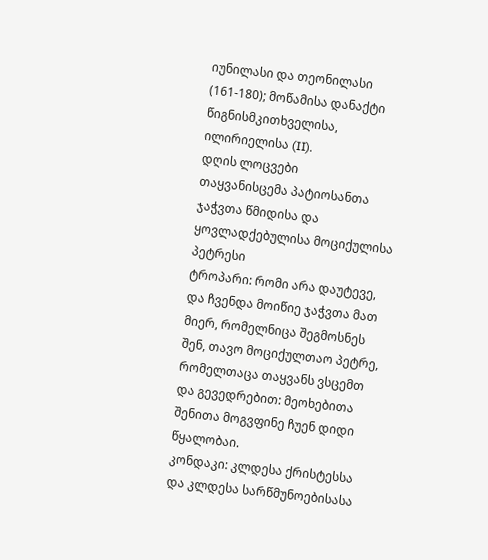იუნილასი და თეონილასი (161-180); მოწამისა დანაქტი წიგნისმკითხველისა, ილირიელისა (II).
დღის ლოცვები
თაყვანისცემა პატიოსანთა ჯაჭვთა წმიდისა და ყოვლადქებულისა მოციქულისა პეტრესი
ტროპარი: რომი არა დაუტევე, და ჩვენდა მოიწიე ჯაჭვთა მათ მიერ, რომელნიცა შეგმოსნეს შენ, თავო მოციქულთაო პეტრე, რომელთაცა თაყვანს ვსცემთ და გევედრებით: მეოხებითა შენითა მოგვფინე ჩუენ დიდი წყალობაი.
კონდაკი: კლდესა ქრისტესსა და კლდესა სარწმუნოებისასა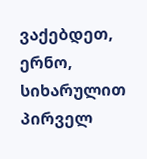ვაქებდეთ, ერნო, სიხარულით პირველ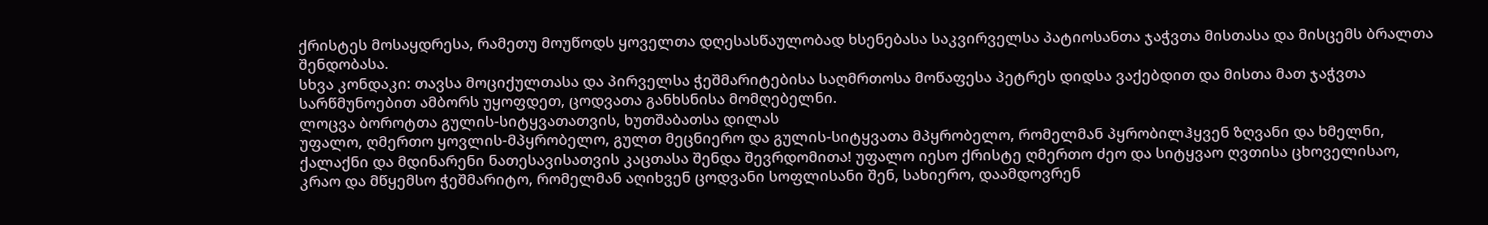ქრისტეს მოსაყდრესა, რამეთუ მოუწოდს ყოველთა დღესასწაულობად ხსენებასა საკვირველსა პატიოსანთა ჯაჭვთა მისთასა და მისცემს ბრალთა შენდობასა.
სხვა კონდაკი: თავსა მოციქულთასა და პირველსა ჭეშმარიტებისა საღმრთოსა მოწაფესა პეტრეს დიდსა ვაქებდით და მისთა მათ ჯაჭვთა სარწმუნოებით ამბორს უყოფდეთ, ცოდვათა განხსნისა მომღებელნი.
ლოცვა ბოროტთა გულის-სიტყვათათვის, ხუთშაბათსა დილას
უფალო, ღმერთო ყოვლის-მპყრობელო, გულთ მეცნიერო და გულის-სიტყვათა მპყრობელო, რომელმან პყრობილჰყვენ ზღვანი და ხმელნი, ქალაქნი და მდინარენი ნათესავისათვის კაცთასა შენდა შევრდომითა! უფალო იესო ქრისტე ღმერთო ძეო და სიტყვაო ღვთისა ცხოველისაო, კრაო და მწყემსო ჭეშმარიტო, რომელმან აღიხვენ ცოდვანი სოფლისანი შენ, სახიერო, დაამდოვრენ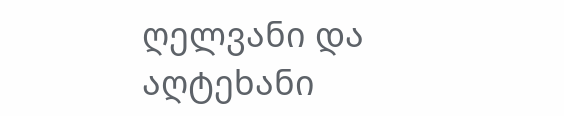ღელვანი და აღტეხანი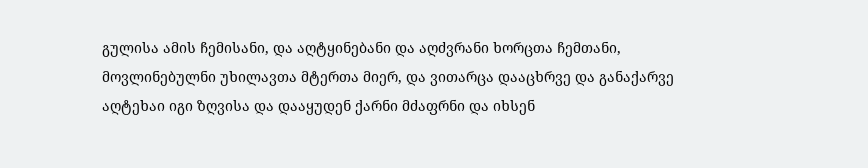გულისა ამის ჩემისანი, და აღტყინებანი და აღძვრანი ხორცთა ჩემთანი, მოვლინებულნი უხილავთა მტერთა მიერ, და ვითარცა დააცხრვე და განაქარვე აღტეხაი იგი ზღვისა და დააყუდენ ქარნი მძაფრნი და იხსენ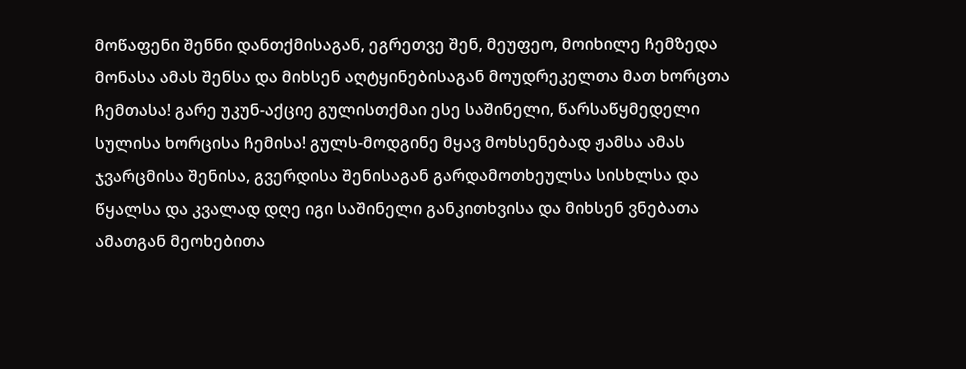მოწაფენი შენნი დანთქმისაგან, ეგრეთვე შენ, მეუფეო, მოიხილე ჩემზედა მონასა ამას შენსა და მიხსენ აღტყინებისაგან მოუდრეკელთა მათ ხორცთა ჩემთასა! გარე უკუნ-აქციე გულისთქმაი ესე საშინელი, წარსაწყმედელი სულისა ხორცისა ჩემისა! გულს-მოდგინე მყავ მოხსენებად ჟამსა ამას ჯვარცმისა შენისა, გვერდისა შენისაგან გარდამოთხეულსა სისხლსა და წყალსა და კვალად დღე იგი საშინელი განკითხვისა და მიხსენ ვნებათა ამათგან მეოხებითა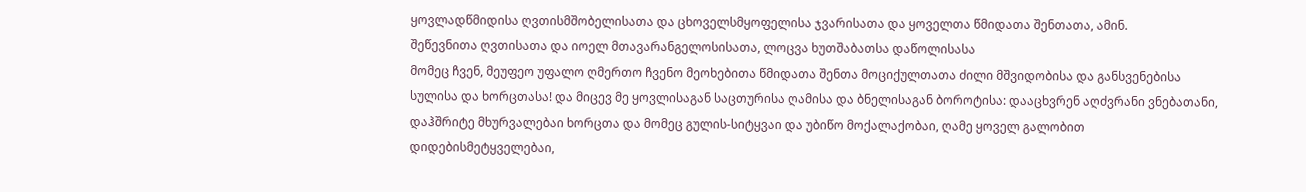ყოვლადწმიდისა ღვთისმშობელისათა და ცხოველსმყოფელისა ჯვარისათა და ყოველთა წმიდათა შენთათა, ამინ.
შეწევნითა ღვთისათა და იოელ მთავარანგელოსისათა, ლოცვა ხუთშაბათსა დაწოლისასა
მომეც ჩვენ, მეუფეო უფალო ღმერთო ჩვენო მეოხებითა წმიდათა შენთა მოციქულთათა ძილი მშვიდობისა და განსვენებისა სულისა და ხორცთასა! და მიცევ მე ყოვლისაგან საცთურისა ღამისა და ბნელისაგან ბოროტისა: დააცხვრენ აღძვრანი ვნებათანი, დაჰშრიტე მხურვალებაი ხორცთა და მომეც გულის-სიტყვაი და უბიწო მოქალაქობაი, ღამე ყოველ გალობით დიდებისმეტყველებაი,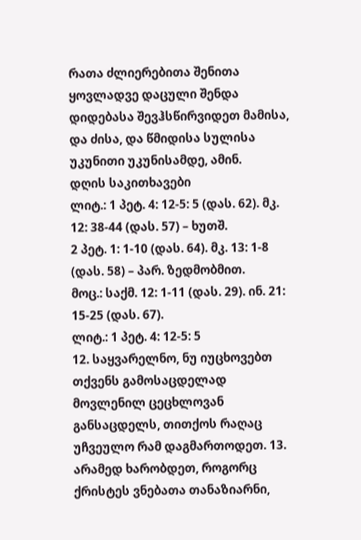რათა ძლიერებითა შენითა ყოვლადვე დაცული შენდა დიდებასა შევჰსწირვიდეთ მამისა, და ძისა, და წმიდისა სულისა უკუნითი უკუნისამდე, ამინ.
დღის საკითხავები
ლიტ.: 1 პეტ. 4: 12-5: 5 (დას. 62). მკ. 12: 38-44 (დას. 57) – ხუთშ.
2 პეტ. 1: 1-10 (დას. 64). მკ. 13: 1-8 (დას. 58) – პარ. ზედმობმით.
მოც.: საქმ. 12: 1-11 (დას. 29). ინ. 21: 15-25 (დას. 67).
ლიტ.: 1 პეტ. 4: 12-5: 5
12. საყვარელნო, ნუ იუცხოვებთ თქვენს გამოსაცდელად მოვლენილ ცეცხლოვან განსაცდელს, თითქოს რაღაც უჩვეულო რამ დაგმართოდეთ. 13. არამედ ხარობდეთ, როგორც ქრისტეს ვნებათა თანაზიარნი,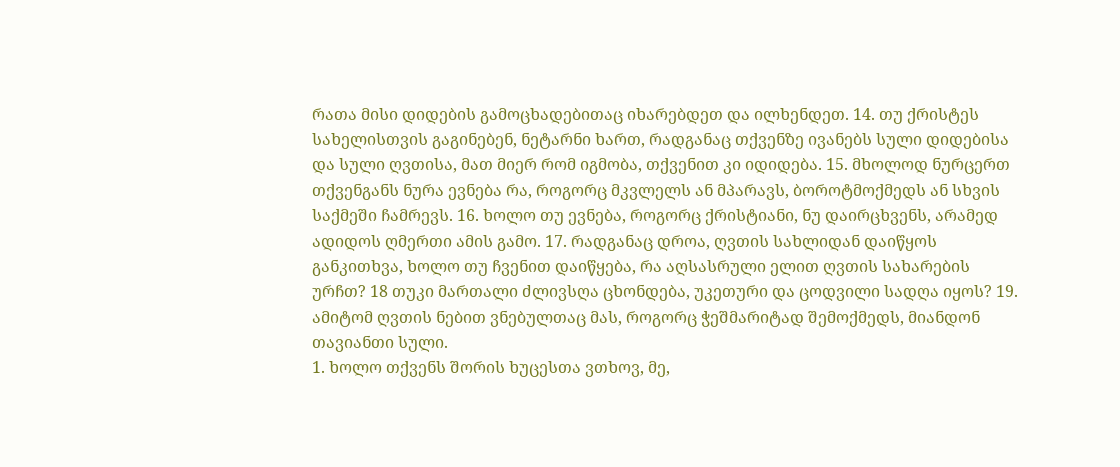რათა მისი დიდების გამოცხადებითაც იხარებდეთ და ილხენდეთ. 14. თუ ქრისტეს სახელისთვის გაგინებენ, ნეტარნი ხართ, რადგანაც თქვენზე ივანებს სული დიდებისა და სული ღვთისა, მათ მიერ რომ იგმობა, თქვენით კი იდიდება. 15. მხოლოდ ნურცერთ თქვენგანს ნურა ევნება რა, როგორც მკვლელს ან მპარავს, ბოროტმოქმედს ან სხვის საქმეში ჩამრევს. 16. ხოლო თუ ევნება, როგორც ქრისტიანი, ნუ დაირცხვენს, არამედ ადიდოს ღმერთი ამის გამო. 17. რადგანაც დროა, ღვთის სახლიდან დაიწყოს განკითხვა, ხოლო თუ ჩვენით დაიწყება, რა აღსასრული ელით ღვთის სახარების ურჩთ? 18 თუკი მართალი ძლივსღა ცხონდება, უკეთური და ცოდვილი სადღა იყოს? 19. ამიტომ ღვთის ნებით ვნებულთაც მას, როგორც ჭეშმარიტად შემოქმედს, მიანდონ თავიანთი სული.
1. ხოლო თქვენს შორის ხუცესთა ვთხოვ, მე,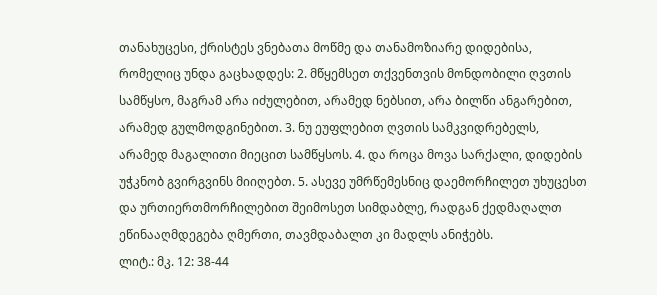თანახუცესი, ქრისტეს ვნებათა მოწმე და თანამოზიარე დიდებისა, რომელიც უნდა გაცხადდეს: 2. მწყემსეთ თქვენთვის მონდობილი ღვთის სამწყსო, მაგრამ არა იძულებით, არამედ ნებსით, არა ბილწი ანგარებით, არამედ გულმოდგინებით. 3. ნუ ეუფლებით ღვთის სამკვიდრებელს, არამედ მაგალითი მიეცით სამწყსოს. 4. და როცა მოვა სარქალი, დიდების უჭკნობ გვირგვინს მიიღებთ. 5. ასევე უმრწემესნიც დაემორჩილეთ უხუცესთ და ურთიერთმორჩილებით შეიმოსეთ სიმდაბლე, რადგან ქედმაღალთ ეწინააღმდეგება ღმერთი, თავმდაბალთ კი მადლს ანიჭებს.
ლიტ.: მკ. 12: 38-44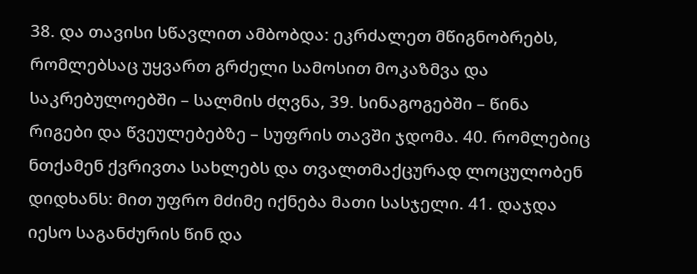38. და თავისი სწავლით ამბობდა: ეკრძალეთ მწიგნობრებს, რომლებსაც უყვართ გრძელი სამოსით მოკაზმვა და საკრებულოებში – სალმის ძღვნა, 39. სინაგოგებში – წინა რიგები და წვეულებებზე – სუფრის თავში ჯდომა. 40. რომლებიც ნთქამენ ქვრივთა სახლებს და თვალთმაქცურად ლოცულობენ დიდხანს: მით უფრო მძიმე იქნება მათი სასჯელი. 41. დაჯდა იესო საგანძურის წინ და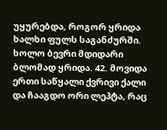უყურებდა, როგორ ყრიდა ხალხი ფულს საგანძურში. ხოლო ბევრი მდიდარი ბლომად ყრიდა. 42. მოვიდა ერთი საწყალი ქვრივი ქალი და ჩააგდო ორი ლეპტა, რაც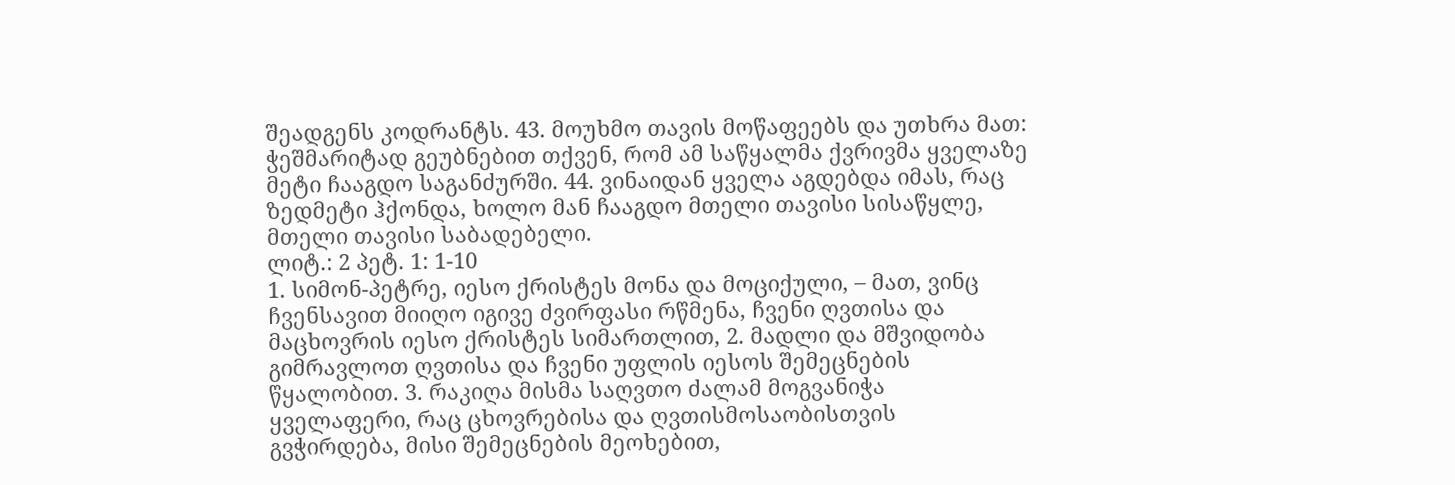შეადგენს კოდრანტს. 43. მოუხმო თავის მოწაფეებს და უთხრა მათ: ჭეშმარიტად გეუბნებით თქვენ, რომ ამ საწყალმა ქვრივმა ყველაზე მეტი ჩააგდო საგანძურში. 44. ვინაიდან ყველა აგდებდა იმას, რაც ზედმეტი ჰქონდა, ხოლო მან ჩააგდო მთელი თავისი სისაწყლე, მთელი თავისი საბადებელი.
ლიტ.: 2 პეტ. 1: 1-10
1. სიმონ-პეტრე, იესო ქრისტეს მონა და მოციქული, – მათ, ვინც ჩვენსავით მიიღო იგივე ძვირფასი რწმენა, ჩვენი ღვთისა და მაცხოვრის იესო ქრისტეს სიმართლით, 2. მადლი და მშვიდობა გიმრავლოთ ღვთისა და ჩვენი უფლის იესოს შემეცნების წყალობით. 3. რაკიღა მისმა საღვთო ძალამ მოგვანიჭა ყველაფერი, რაც ცხოვრებისა და ღვთისმოსაობისთვის გვჭირდება, მისი შემეცნების მეოხებით,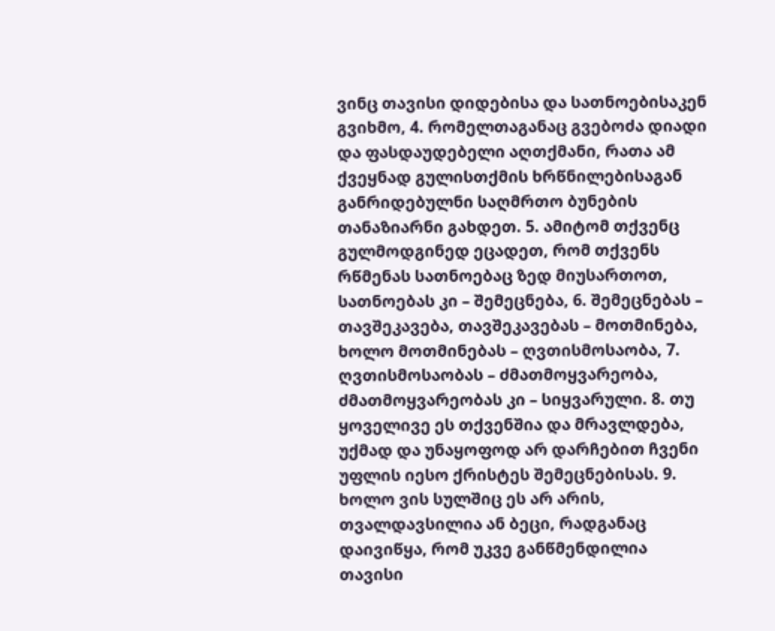ვინც თავისი დიდებისა და სათნოებისაკენ გვიხმო, 4. რომელთაგანაც გვებოძა დიადი და ფასდაუდებელი აღთქმანი, რათა ამ ქვეყნად გულისთქმის ხრწნილებისაგან განრიდებულნი საღმრთო ბუნების თანაზიარნი გახდეთ. 5. ამიტომ თქვენც გულმოდგინედ ეცადეთ, რომ თქვენს რწმენას სათნოებაც ზედ მიუსართოთ, სათნოებას კი – შემეცნება, 6. შემეცნებას – თავშეკავება, თავშეკავებას – მოთმინება, ხოლო მოთმინებას – ღვთისმოსაობა, 7. ღვთისმოსაობას – ძმათმოყვარეობა, ძმათმოყვარეობას კი – სიყვარული. 8. თუ ყოველივე ეს თქვენშია და მრავლდება, უქმად და უნაყოფოდ არ დარჩებით ჩვენი უფლის იესო ქრისტეს შემეცნებისას. 9. ხოლო ვის სულშიც ეს არ არის, თვალდავსილია ან ბეცი, რადგანაც დაივიწყა, რომ უკვე განწმენდილია თავისი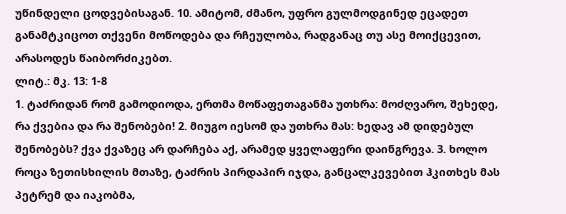უწინდელი ცოდვებისაგან. 10. ამიტომ, ძმანო, უფრო გულმოდგინედ ეცადეთ განამტკიცოთ თქვენი მოწოდება და რჩეულობა, რადგანაც თუ ასე მოიქცევით, არასოდეს წაიბორძიკებთ.
ლიტ.: მკ. 13: 1-8
1. ტაძრიდან რომ გამოდიოდა, ერთმა მოწაფეთაგანმა უთხრა: მოძღვარო, შეხედე, რა ქვებია და რა შენობები! 2. მიუგო იესომ და უთხრა მას: ხედავ ამ დიდებულ შენობებს? ქვა ქვაზეც არ დარჩება აქ, არამედ ყველაფერი დაინგრევა. 3. ხოლო როცა ზეთისხილის მთაზე, ტაძრის პირდაპირ იჯდა, განცალკევებით ჰკითხეს მას პეტრემ და იაკობმა,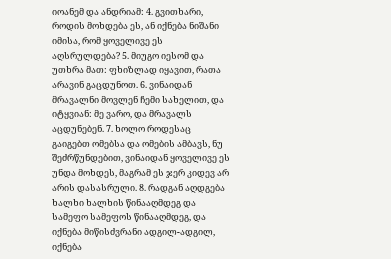იოანემ და ანდრიამ: 4. გვითხარი, როდის მოხდება ეს, ან იქნება ნიშანი იმისა, რომ ყოველივე ეს აღსრულდება? 5. მიუგო იესომ და უთხრა მათ: ფხიზლად იყავით, რათა არავინ გაცდუნოთ. 6. ვინაიდან მრავალნი მოვლენ ჩემი სახელით, და იტყვიან: მე ვარო, და მრავალს აცდუნებენ. 7. ხოლო როდესაც გაიგებთ ომებსა და ომების ამბავს, ნუ შეძრწუნდებით, ვინაიდან ყოველივე ეს უნდა მოხდეს, მაგრამ ეს ჯერ კიდევ არ არის დასასრული. 8. რადგან აღდგება ხალხი ხალხის წინააღმდეგ და სამეფო სამეფოს წინააღმდეგ, და იქნება მიწისძვრანი ადგილ-ადგილ, იქნება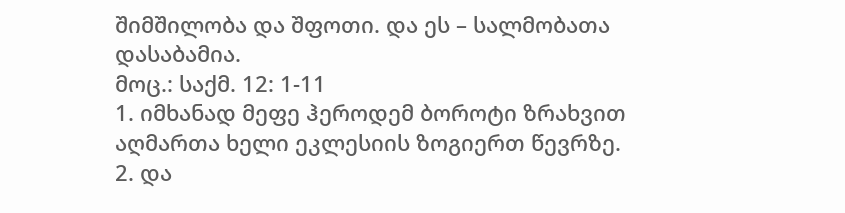შიმშილობა და შფოთი. და ეს – სალმობათა დასაბამია.
მოც.: საქმ. 12: 1-11
1. იმხანად მეფე ჰეროდემ ბოროტი ზრახვით აღმართა ხელი ეკლესიის ზოგიერთ წევრზე. 2. და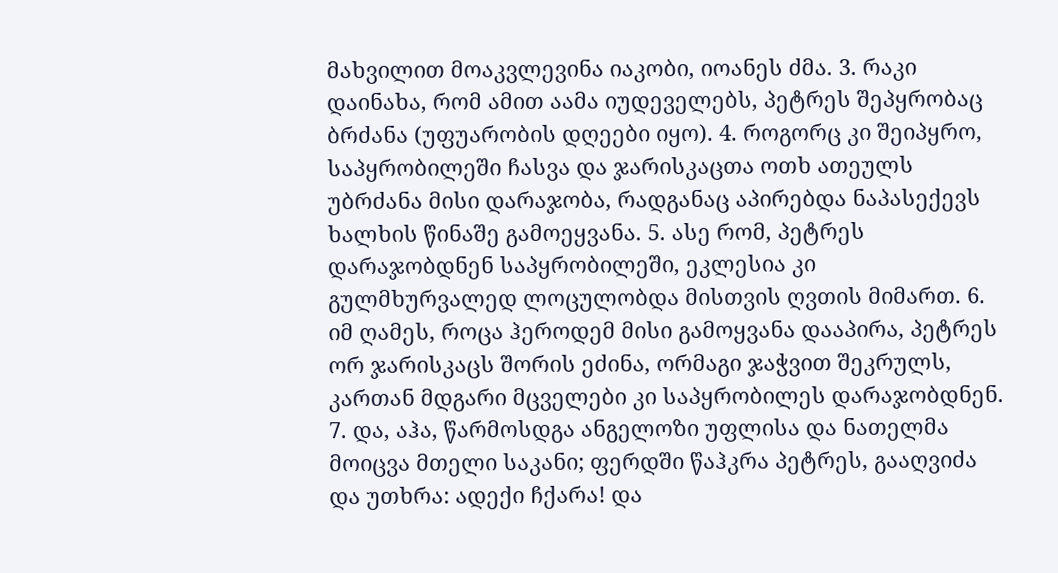მახვილით მოაკვლევინა იაკობი, იოანეს ძმა. 3. რაკი დაინახა, რომ ამით აამა იუდეველებს, პეტრეს შეპყრობაც ბრძანა (უფუარობის დღეები იყო). 4. როგორც კი შეიპყრო, საპყრობილეში ჩასვა და ჯარისკაცთა ოთხ ათეულს უბრძანა მისი დარაჯობა, რადგანაც აპირებდა ნაპასექევს ხალხის წინაშე გამოეყვანა. 5. ასე რომ, პეტრეს დარაჯობდნენ საპყრობილეში, ეკლესია კი გულმხურვალედ ლოცულობდა მისთვის ღვთის მიმართ. 6. იმ ღამეს, როცა ჰეროდემ მისი გამოყვანა დააპირა, პეტრეს ორ ჯარისკაცს შორის ეძინა, ორმაგი ჯაჭვით შეკრულს, კართან მდგარი მცველები კი საპყრობილეს დარაჯობდნენ. 7. და, აჰა, წარმოსდგა ანგელოზი უფლისა და ნათელმა მოიცვა მთელი საკანი; ფერდში წაჰკრა პეტრეს, გააღვიძა და უთხრა: ადექი ჩქარა! და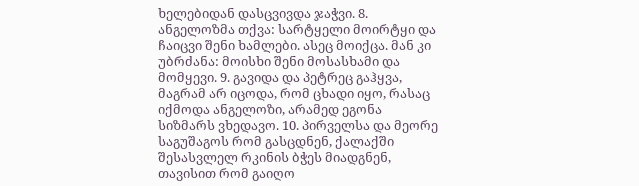ხელებიდან დასცვივდა ჯაჭვი. 8. ანგელოზმა თქვა: სარტყელი მოირტყი და ჩაიცვი შენი ხამლები. ასეც მოიქცა. მან კი უბრძანა: მოისხი შენი მოსასხამი და მომყევი. 9. გავიდა და პეტრეც გაჰყვა, მაგრამ არ იცოდა, რომ ცხადი იყო, რასაც იქმოდა ანგელოზი, არამედ ეგონა სიზმარს ვხედავო. 10. პირველსა და მეორე საგუშაგოს რომ გასცდნენ, ქალაქში შესასვლელ რკინის ბჭეს მიადგნენ, თავისით რომ გაიღო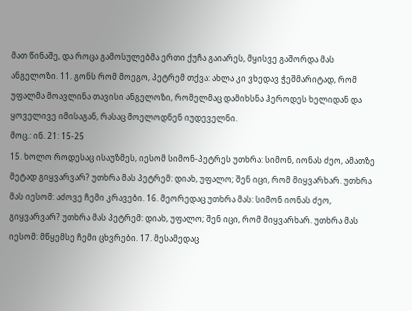მათ წინაშე, და როცა გამოსულებმა ერთი ქუჩა გაიარეს, მყისვე გაშორდა მას ანგელოზი. 11. გონს რომ მოეგო, პეტრემ თქვა: ახლა კი ვხედავ ჭეშმარიტად, რომ უფალმა მოავლინა თავისი ანგელოზი, რომელმაც დამიხსნა ჰეროდეს ხელიდან და ყოველივე იმისაგან, რასაც მოელოდნენ იუდეველნი.
მოც.: ინ. 21: 15-25
15. ხოლო როდესაც ისაუზმეს, იესომ სიმონ-პეტრეს უთხრა: სიმონ, იონას ძეო, ამათზე მეტად გიყვარვარ? უთხრა მას პეტრემ: დიახ, უფალო; შენ იცი, რომ მიყვარხარ. უთხრა მას იესომ: აძოვე ჩემი კრავები. 16. მეორედაც უთხრა მას: სიმონ იონას ძეო, გიყვარვარ? უთხრა მას პეტრემ: დიახ, უფალო; შენ იცი, რომ მიყვარხარ. უთხრა მას იესომ: მწყემსე ჩემი ცხვრები. 17. მესამედაც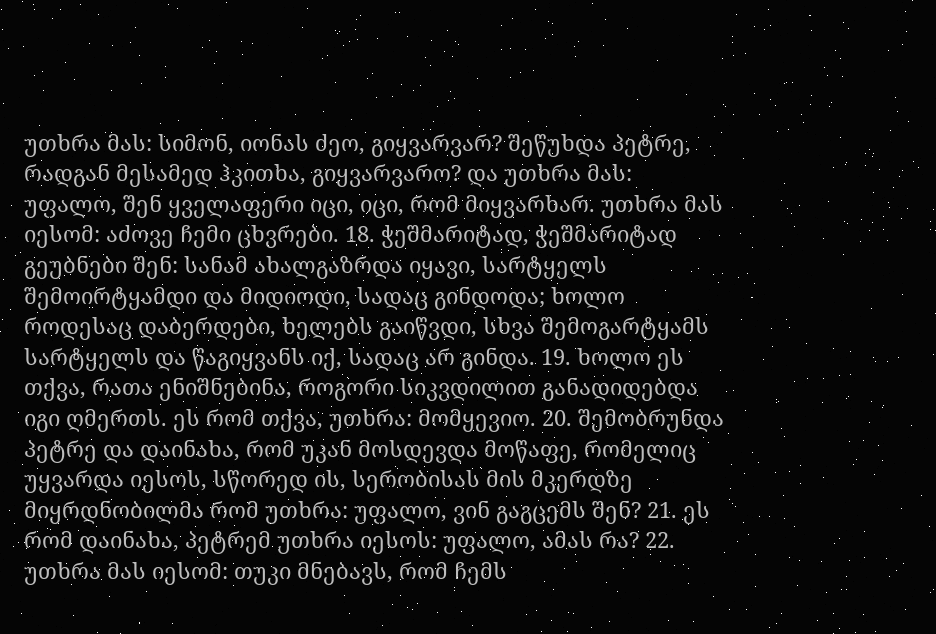უთხრა მას: სიმონ, იონას ძეო, გიყვარვარ? შეწუხდა პეტრე, რადგან მესამედ ჰკითხა, გიყვარვარო? და უთხრა მას: უფალო, შენ ყველაფერი იცი, იცი, რომ მიყვარხარ. უთხრა მას იესომ: აძოვე ჩემი ცხვრები. 18. ჭეშმარიტად, ჭეშმარიტად გეუბნები შენ: სანამ ახალგაზრდა იყავი, სარტყელს შემოირტყამდი და მიდიოდი, სადაც გინდოდა; ხოლო როდესაც დაბერდები, ხელებს გაიწვდი, სხვა შემოგარტყამს სარტყელს და წაგიყვანს იქ, სადაც არ გინდა. 19. ხოლო ეს თქვა, რათა ენიშნებინა, როგორი სიკვდილით განადიდებდა იგი ღმერთს. ეს რომ თქვა, უთხრა: მომყევიო. 20. შემობრუნდა პეტრე და დაინახა, რომ უკან მოსდევდა მოწაფე, რომელიც უყვარდა იესოს, სწორედ ის, სერობისას მის მკერდზე მიყრდნობილმა რომ უთხრა: უფალო, ვინ გაგცემს შენ? 21. ეს რომ დაინახა, პეტრემ უთხრა იესოს: უფალო, ამას რა? 22. უთხრა მას იესომ: თუკი მნებავს, რომ ჩემს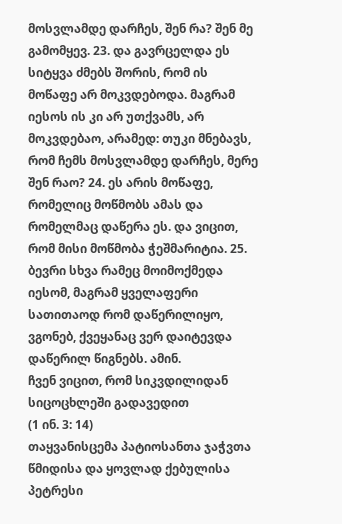მოსვლამდე დარჩეს, შენ რა? შენ მე გამომყევ. 23. და გავრცელდა ეს სიტყვა ძმებს შორის, რომ ის მოწაფე არ მოკვდებოდა. მაგრამ იესოს ის კი არ უთქვამს, არ მოკვდებაო, არამედ: თუკი მნებავს, რომ ჩემს მოსვლამდე დარჩეს, მერე შენ რაო? 24. ეს არის მოწაფე, რომელიც მოწმობს ამას და რომელმაც დაწერა ეს. და ვიცით, რომ მისი მოწმობა ჭეშმარიტია. 25. ბევრი სხვა რამეც მოიმოქმედა იესომ, მაგრამ ყველაფერი სათითაოდ რომ დაწერილიყო, ვგონებ, ქვეყანაც ვერ დაიტევდა დაწერილ წიგნებს. ამინ.
ჩვენ ვიცით, რომ სიკვდილიდან სიცოცხლეში გადავედით
(1 ინ. 3: 14)
თაყვანისცემა პატიოსანთა ჯაჭვთა წმიდისა და ყოვლად ქებულისა პეტრესი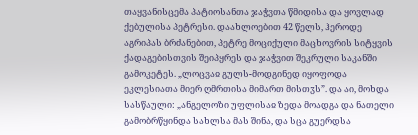თაყვანისცემა პატიოსანთა ჯაჭვთა წმიდისა და ყოვლად ქებულისა პეტრესი. დაახლოებით 42 წელს, ჰეროდე აგრიპას ბრძანებით, პეტრე მოციქული მაცხოვრის სიტყვის ქადაგებისთვის შეიპყრეს და ჯაჭვით შეკრული საკანში გამოკეტეს. „ლოცვაჲ გულს-მოდგინედ იყოფოდა ეკლესიათა მიერ ღმრთისა მიმართ მისთჳს”. და აი, მოხდა სასწაული: „ანგელოზი უფლისაჲ ზედა მოადგა და ნათელი გამობრწყინდა სახლსა მას შინა, და სცა გუერდსა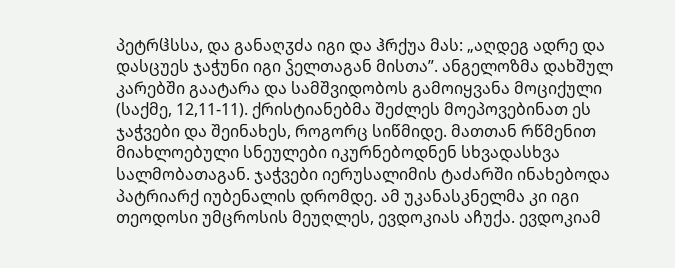პეტრჱსსა, და განაღჳძა იგი და ჰრქუა მას: „აღდეგ ადრე და დასცუეს ჯაჭუნი იგი ჴელთაგან მისთა”. ანგელოზმა დახშულ კარებში გაატარა და სამშვიდობოს გამოიყვანა მოციქული (საქმე, 12,11-11). ქრისტიანებმა შეძლეს მოეპოვებინათ ეს ჯაჭვები და შეინახეს, როგორც სიწმიდე. მათთან რწმენით მიახლოებული სნეულები იკურნებოდნენ სხვადასხვა სალმობათაგან. ჯაჭვები იერუსალიმის ტაძარში ინახებოდა პატრიარქ იუბენალის დრომდე. ამ უკანასკნელმა კი იგი თეოდოსი უმცროსის მეუღლეს, ევდოკიას აჩუქა. ევდოკიამ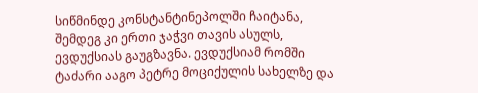სიწმინდე კონსტანტინეპოლში ჩაიტანა, შემდეგ კი ერთი ჯაჭვი თავის ასულს, ევდუქსიას გაუგზავნა. ევდუქსიამ რომში ტაძარი ააგო პეტრე მოციქულის სახელზე და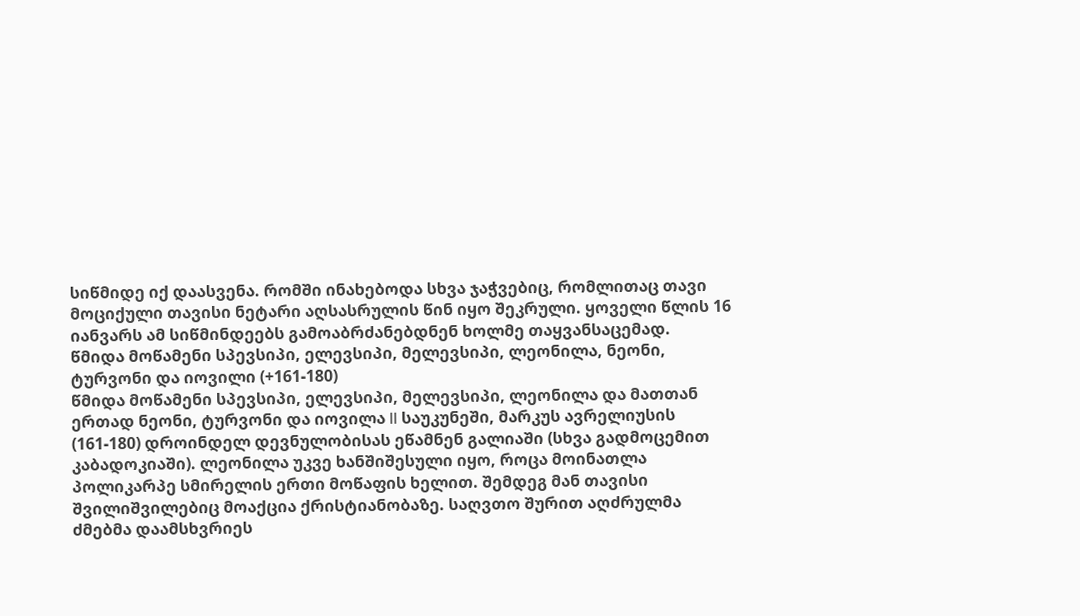სიწმიდე იქ დაასვენა. რომში ინახებოდა სხვა ჯაჭვებიც, რომლითაც თავი მოციქული თავისი ნეტარი აღსასრულის წინ იყო შეკრული. ყოველი წლის 16 იანვარს ამ სიწმინდეებს გამოაბრძანებდნენ ხოლმე თაყვანსაცემად.
წმიდა მოწამენი სპევსიპი, ელევსიპი, მელევსიპი, ლეონილა, ნეონი, ტურვონი და იოვილი (+161-180)
წმიდა მოწამენი სპევსიპი, ელევსიპი, მელევსიპი, ლეონილა და მათთან ერთად ნეონი, ტურვონი და იოვილა II საუკუნეში, მარკუს ავრელიუსის (161-180) დროინდელ დევნულობისას ეწამნენ გალიაში (სხვა გადმოცემით კაბადოკიაში). ლეონილა უკვე ხანშიშესული იყო, როცა მოინათლა პოლიკარპე სმირელის ერთი მოწაფის ხელით. შემდეგ მან თავისი შვილიშვილებიც მოაქცია ქრისტიანობაზე. საღვთო შურით აღძრულმა ძმებმა დაამსხვრიეს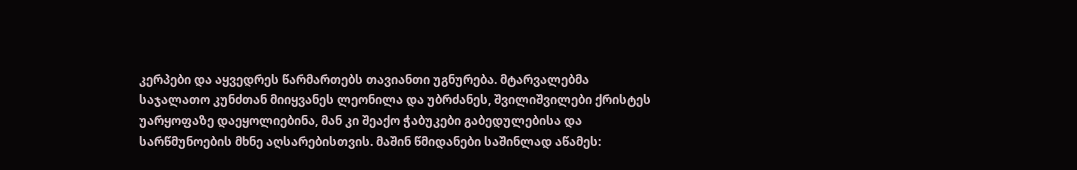კერპები და აყვედრეს წარმართებს თავიანთი უგნურება. მტარვალებმა საჯალათო კუნძთან მიიყვანეს ლეონილა და უბრძანეს, შვილიშვილები ქრისტეს უარყოფაზე დაეყოლიებინა, მან კი შეაქო ჭაბუკები გაბედულებისა და სარწმუნოების მხნე აღსარებისთვის. მაშინ წმიდანები საშინლად აწამეს: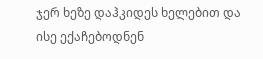ჯერ ხეზე დაჰკიდეს ხელებით და ისე ექაჩებოდნენ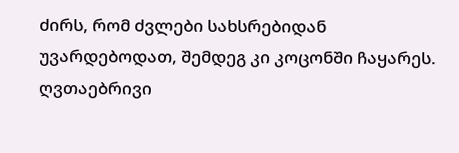ძირს, რომ ძვლები სახსრებიდან უვარდებოდათ, შემდეგ კი კოცონში ჩაყარეს. ღვთაებრივი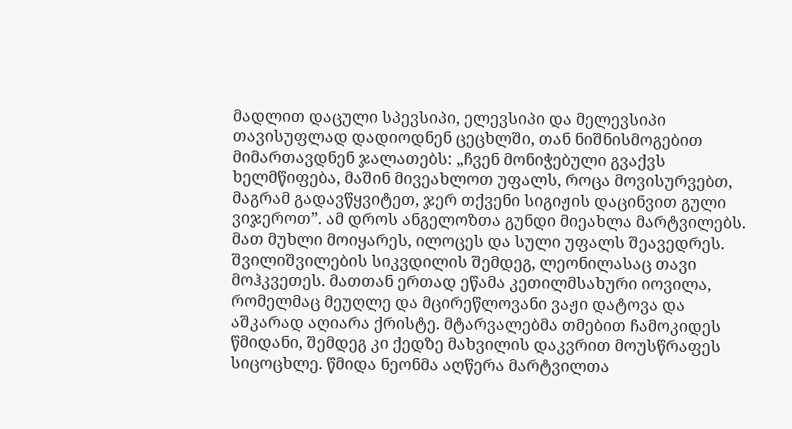მადლით დაცული სპევსიპი, ელევსიპი და მელევსიპი თავისუფლად დადიოდნენ ცეცხლში, თან ნიშნისმოგებით მიმართავდნენ ჯალათებს: „ჩვენ მონიჭებული გვაქვს ხელმწიფება, მაშინ მივეახლოთ უფალს, როცა მოვისურვებთ, მაგრამ გადავწყვიტეთ, ჯერ თქვენი სიგიჟის დაცინვით გული ვიჯეროთ”. ამ დროს ანგელოზთა გუნდი მიეახლა მარტვილებს. მათ მუხლი მოიყარეს, ილოცეს და სული უფალს შეავედრეს. შვილიშვილების სიკვდილის შემდეგ, ლეონილასაც თავი მოჰკვეთეს. მათთან ერთად ეწამა კეთილმსახური იოვილა, რომელმაც მეუღლე და მცირეწლოვანი ვაჟი დატოვა და აშკარად აღიარა ქრისტე. მტარვალებმა თმებით ჩამოკიდეს წმიდანი, შემდეგ კი ქედზე მახვილის დაკვრით მოუსწრაფეს სიცოცხლე. წმიდა ნეონმა აღწერა მარტვილთა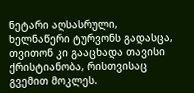ნეტარი აღსასრული, ხელნაწერი ტურვონს გადასცა, თვითონ კი გააცხადა თავისი ქრისტიანობა, რისთვისაც გვემით მოკლეს.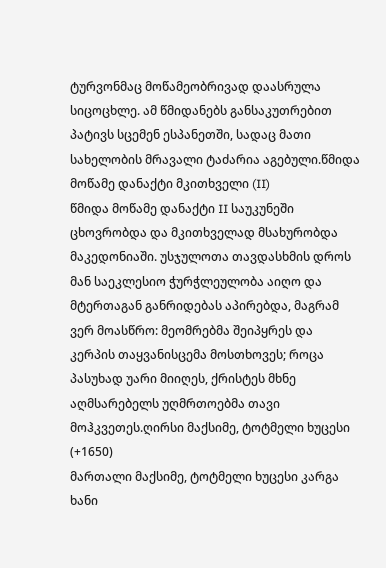ტურვონმაც მოწამეობრივად დაასრულა სიცოცხლე. ამ წმიდანებს განსაკუთრებით პატივს სცემენ ესპანეთში, სადაც მათი სახელობის მრავალი ტაძარია აგებული.წმიდა მოწამე დანაქტი მკითხველი (II)
წმიდა მოწამე დანაქტი II საუკუნეში ცხოვრობდა და მკითხველად მსახურობდა მაკედონიაში. უსჯულოთა თავდასხმის დროს მან საეკლესიო ჭურჭლეულობა აიღო და მტერთაგან განრიდებას აპირებდა, მაგრამ ვერ მოასწრო: მეომრებმა შეიპყრეს და კერპის თაყვანისცემა მოსთხოვეს; როცა პასუხად უარი მიიღეს, ქრისტეს მხნე აღმსარებელს უღმრთოებმა თავი მოჰკვეთეს.ღირსი მაქსიმე, ტოტმელი ხუცესი (+1650)
მართალი მაქსიმე, ტოტმელი ხუცესი კარგა ხანი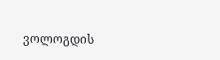ვოლოგდის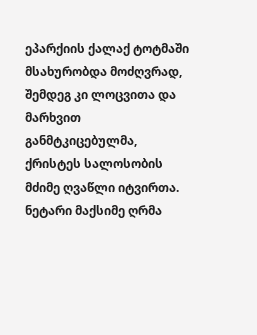ეპარქიის ქალაქ ტოტმაში მსახურობდა მოძღვრად, შემდეგ კი ლოცვითა და მარხვით განმტკიცებულმა, ქრისტეს სალოსობის მძიმე ღვაწლი იტვირთა. ნეტარი მაქსიმე ღრმა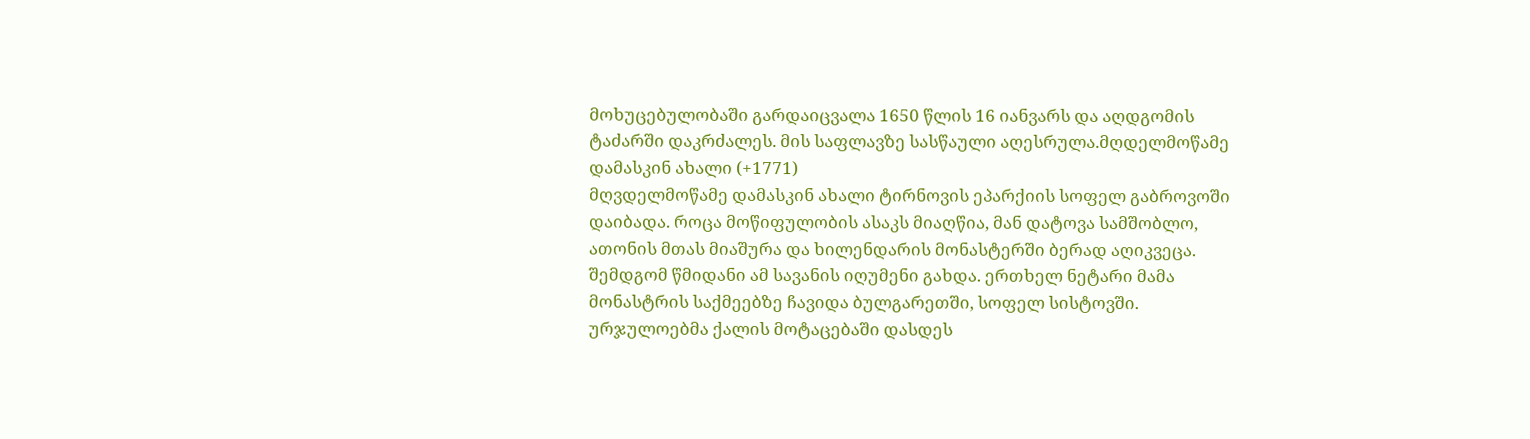მოხუცებულობაში გარდაიცვალა 1650 წლის 16 იანვარს და აღდგომის ტაძარში დაკრძალეს. მის საფლავზე სასწაული აღესრულა.მღდელმოწამე დამასკინ ახალი (+1771)
მღვდელმოწამე დამასკინ ახალი ტირნოვის ეპარქიის სოფელ გაბროვოში დაიბადა. როცა მოწიფულობის ასაკს მიაღწია, მან დატოვა სამშობლო, ათონის მთას მიაშურა და ხილენდარის მონასტერში ბერად აღიკვეცა. შემდგომ წმიდანი ამ სავანის იღუმენი გახდა. ერთხელ ნეტარი მამა მონასტრის საქმეებზე ჩავიდა ბულგარეთში, სოფელ სისტოვში. ურჯულოებმა ქალის მოტაცებაში დასდეს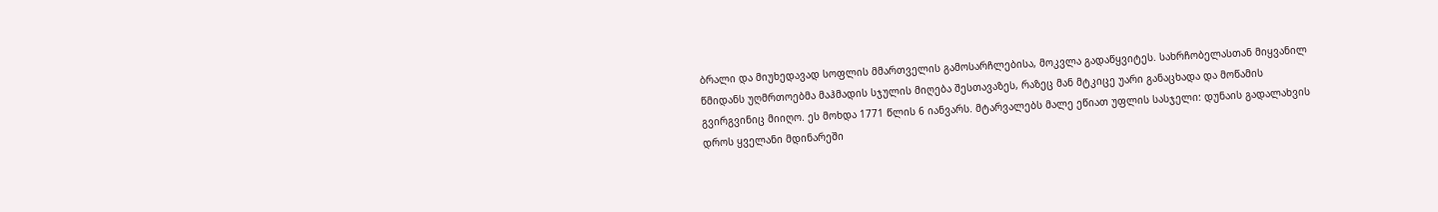ბრალი და მიუხედავად სოფლის მმართველის გამოსარჩლებისა, მოკვლა გადაწყვიტეს. სახრჩობელასთან მიყვანილ წმიდანს უღმრთოებმა მაჰმადის სჯულის მიღება შესთავაზეს, რაზეც მან მტკიცე უარი განაცხადა და მოწამის გვირგვინიც მიიღო. ეს მოხდა 1771 წლის 6 იანვარს. მტარვალებს მალე ეწიათ უფლის სასჯელი: დუნაის გადალახვის დროს ყველანი მდინარეში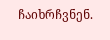ჩაიხრჩვნენ.